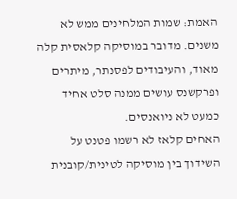האמת: שמות המלחינים ממש לא משנים. מדובר במוסיקה קלאסית קלה מאוד, והעיבודים לפסנתר, מיתרים ופרקשנס עושים ממנה סלט אחיד כמעט לא ניואנסים.
האחים קלאז לא רשמו פטנט על השידוך בין מוסיקה לטינית/קובנית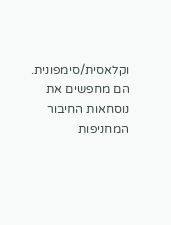וקלאסית/סימפונית. הם מחפשים את נוסחאות החיבור המחניפות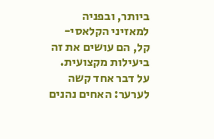ביותר, ובפניה למאזיני הקלאסי-קל, הם עושים את זה ביעילות מקצועית. על דבר אחד קשה לערער: האחים נהנים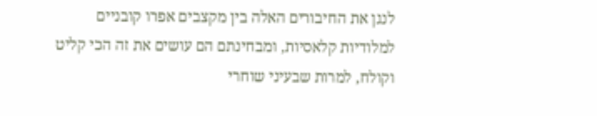לנגן את החיבורים האלה בין מקצבים אפרו קובניים למלודיות קלאסיות, ומבחינתם הם עושים את זה הכי קליט וקולח, למרות שבעיני שוחרי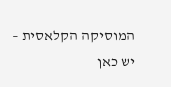המוסיקה הקלאסית – יש כאן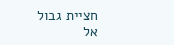חציית גבול אל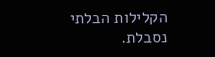הקלילות הבלתי נסבלת.